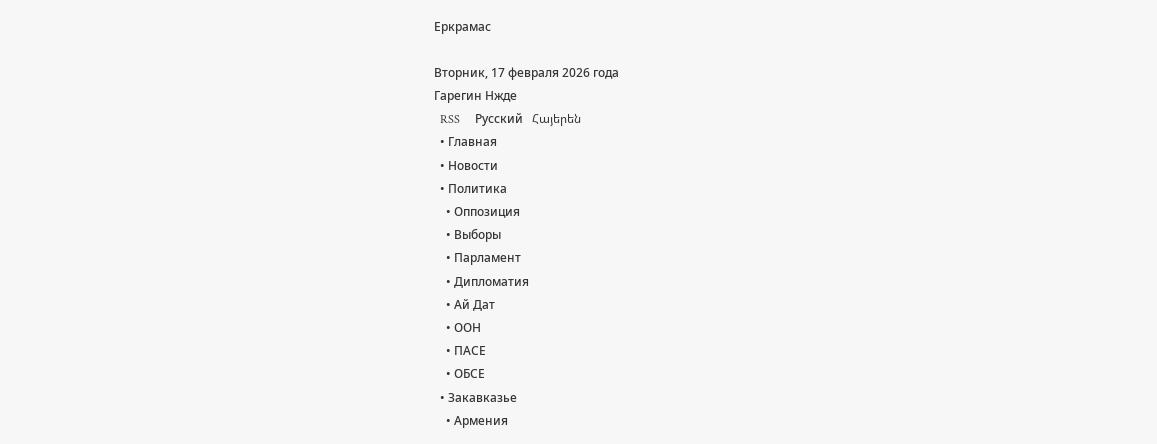Еркрамас

Вторник, 17 февраля 2026 года
Гарегин Нжде
  RSS     Русский   Հայերեն
  • Главная
  • Новости
  • Политика
    • Оппозиция
    • Выборы
    • Парламент
    • Дипломатия
    • Ай Дат
    • ООН
    • ПАСЕ
    • ОБСЕ
  • Закавказье
    • Армения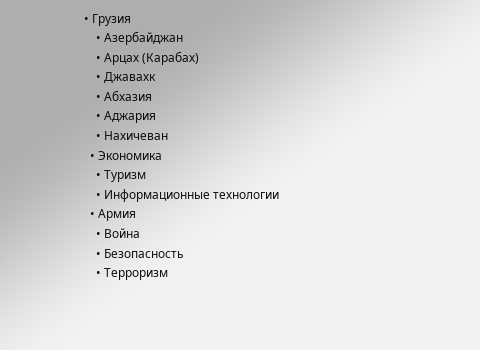• Грузия
    • Азербайджан
    • Арцах (Карабах)
    • Джавахк
    • Абхазия
    • Аджария
    • Нахичеван
  • Экономика
    • Туризм
    • Информационные технологии
  • Армия
    • Война
    • Безопасность
    • Терроризм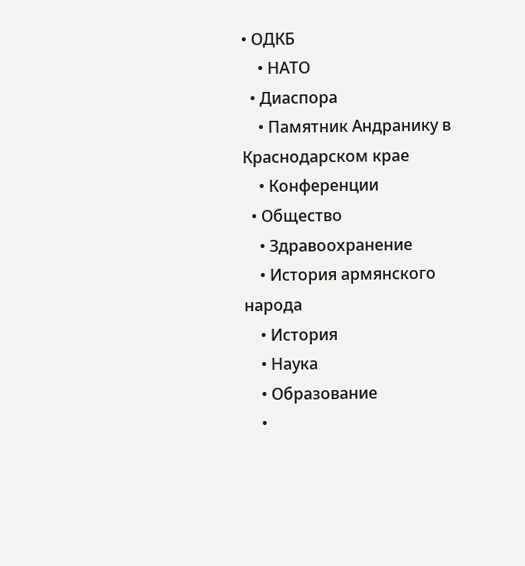• ОДКБ
    • НАТО
  • Диаспора
    • Памятник Андранику в Краснодарском крае
    • Конференции
  • Общество
    • Здравоохранение
    • История армянского народа
    • История
    • Наука
    • Образование
    •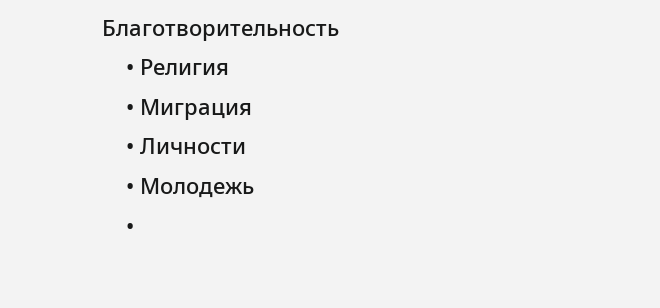Благотворительность
    • Религия
    • Миграция
    • Личности
    • Молодежь
    •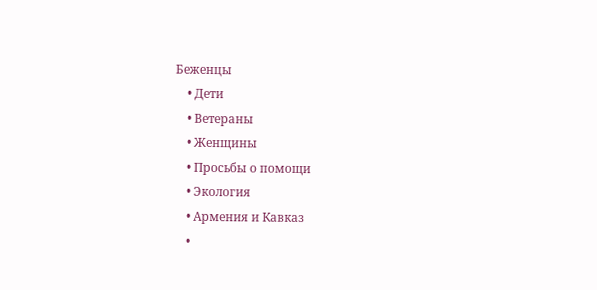Беженцы
    • Дети
    • Ветераны
    • Женщины
    • Просьбы о помощи
    • Экология
    • Армения и Кавказ
    •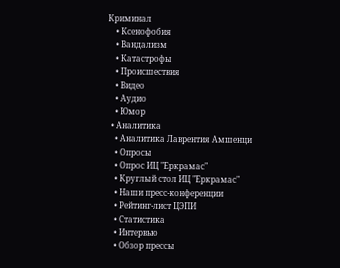Криминал
    • Ксенофобия
    • Вандализм
    • Катастрофы
    • Происшествия
    • Видео
    • Аудио
    • Юмор
  • Аналитика
    • Аналитика Лаврентия Амшенци
    • Опросы
    • Опрос ИЦ "Еркрамас"
    • Круглый стол ИЦ "Еркрамас"
    • Наши пресс-конференции
    • Рейтинг-лист ЦЭПИ
    • Статистика
    • Интервью
    • Обзор прессы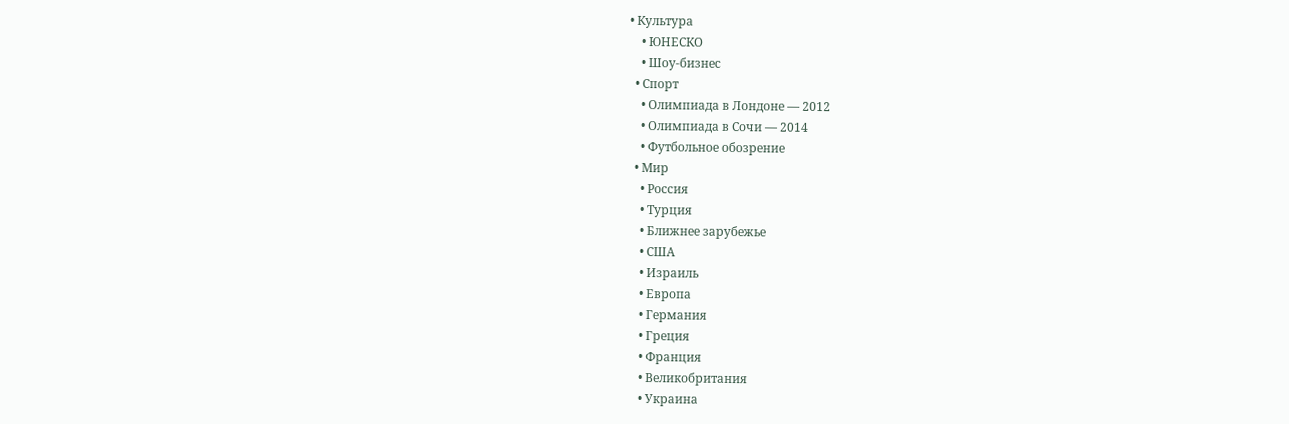• Культура
    • ЮНЕСКО
    • Шоу-бизнес
  • Спорт
    • Олимпиада в Лондоне — 2012
    • Олимпиада в Сочи — 2014
    • Футбольное обозрение
  • Мир
    • Россия
    • Турция
    • Ближнее зарубежье
    • США
    • Израиль
    • Европа
    • Германия
    • Греция
    • Франция
    • Великобритания
    • Украина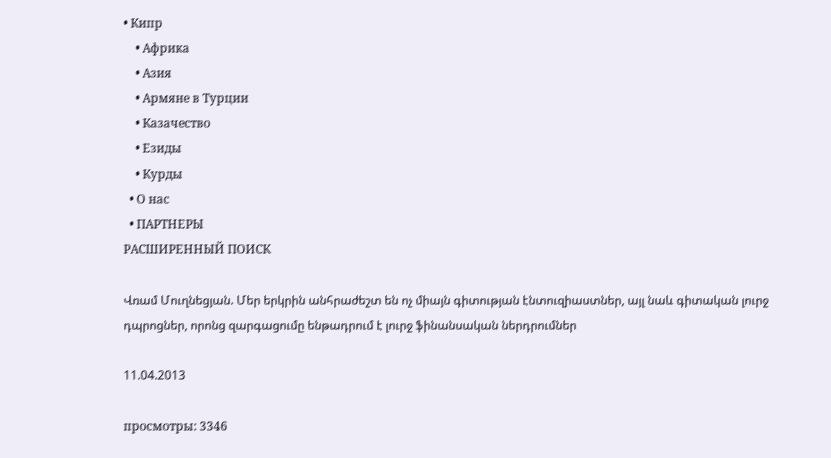• Кипр
    • Африка
    • Азия
    • Армяне в Турции
    • Казачество
    • Езиды
    • Курды
  • О нас
  • ПАРТНЕРЫ
РАСШИРЕННЫЙ ПОИСК

Վռամ Մուղնեցյան. Մեր երկրին անհրաժեշտ են ոչ միայն գիտության էնտուզիաստներ, այլ նաև գիտական լուրջ դպրոցներ, որոնց զարգացումը ենթադրում է լուրջ ֆինանսական ներդրումներ

11.04.2013

просмотры: 3346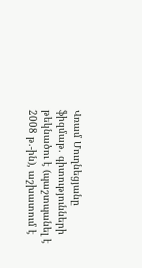Վռամ Մուղնեցյանը ֆիզմաթ. գիտությունների թեկնածու է (պաշտպանել է 2008 թ.-ին), աշխատում է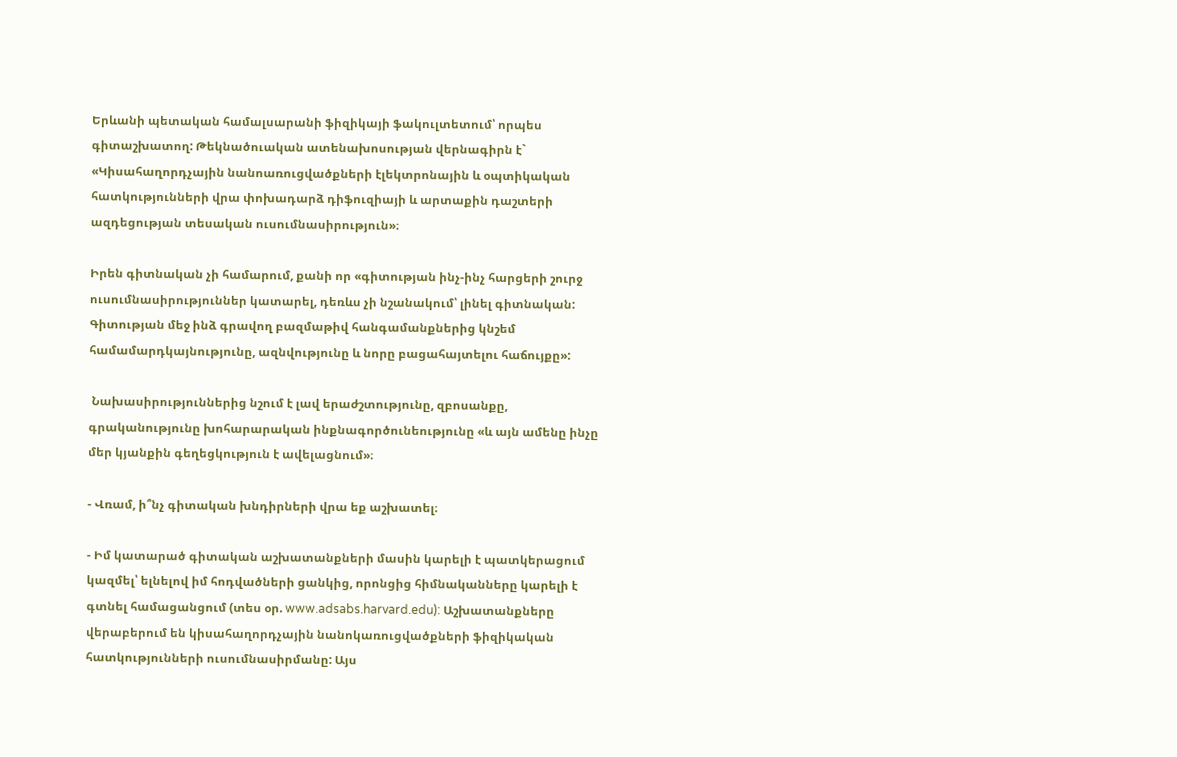Երևանի պետական համալսարանի ֆիզիկայի ֆակուլտետում՝ որպես գիտաշխատող: Թեկնածուական ատենախոսության վերնագիրն է` «Կիսահաղորդչային նանոառուցվածքների էլեկտրոնային և օպտիկական հատկությունների վրա փոխադարձ դիֆուզիայի և արտաքին դաշտերի ազդեցության տեսական ուսումնասիրություն»։

Իրեն գիտնական չի համարում, քանի որ «գիտության ինչ-ինչ հարցերի շուրջ ուսումնասիրություններ կատարել, դեռևս չի նշանակում՝ լինել գիտնական: Գիտության մեջ ինձ գրավող բազմաթիվ հանգամանքներից կնշեմ համամարդկայնությունը, ազնվությունը և նորը բացահայտելու հաճույքը»:

 Նախասիրություններից նշում է լավ երաժշտությունը, զբոսանքը, գրականությունը խոհարարական ինքնագործունեությունը «և այն ամենը ինչը մեր կյանքին գեղեցկություն է ավելացնում»։

- Վռամ, ի՞նչ գիտական խնդիրների վրա եք աշխատել։

- Իմ կատարած գիտական աշխատանքների մասին կարելի է պատկերացում կազմել՝ ելնելով իմ հոդվածների ցանկից, որոնցից հիմնականները կարելի է գտնել համացանցում (տես օր. www.adsabs.harvard.edu): Աշխատանքները վերաբերում են կիսահաղորդչային նանոկառուցվածքների ֆիզիկական հատկությունների ուսումնասիրմանը: Այս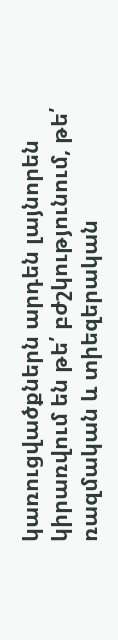կառուցվածքներն արդեն լայնորեն կիրառվում են թե՛ բժշկությունում, թե՛ ռազմական և տիեզերական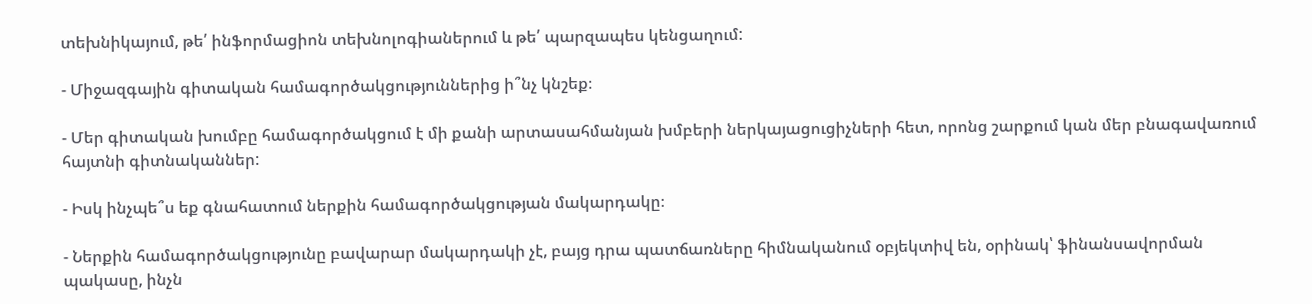տեխնիկայում, թե՛ ինֆորմացիոն տեխնոլոգիաներում և թե՛ պարզապես կենցաղում:

- Միջազգային գիտական համագործակցություններից ի՞նչ կնշեք։

- Մեր գիտական խումբը համագործակցում է մի քանի արտասահմանյան խմբերի ներկայացուցիչների հետ, որոնց շարքում կան մեր բնագավառում հայտնի գիտնականներ:

- Իսկ ինչպե՞ս եք գնահատում ներքին համագործակցության մակարդակը։

- Ներքին համագործակցությունը բավարար մակարդակի չէ, բայց դրա պատճառները հիմնականում օբյեկտիվ են, օրինակ՝ ֆինանսավորման պակասը, ինչն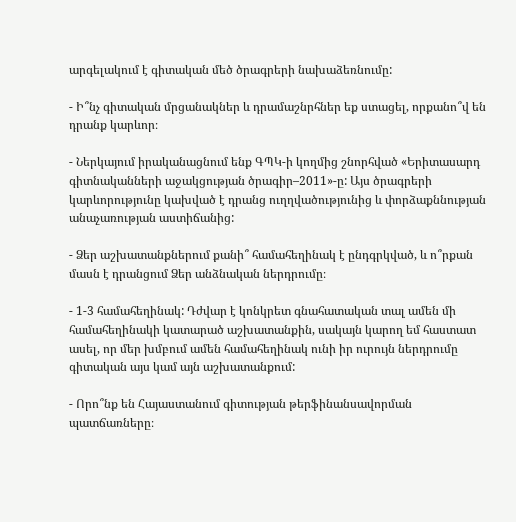արգելակում է գիտական մեծ ծրագրերի նախաձեռնումը:

- Ի՞նչ գիտական մրցանակներ և դրամաշնրհներ եք ստացել, որքանո՞վ են դրանք կարևոր։

- Ներկայում իրականացնում ենք ԳՊԿ-ի կողմից շնորհված «Երիտասարդ գիտնականների աջակցության ծրագիր–2011»-ը: Այս ծրագրերի կարևորությունը կախված է դրանց ուղղվածությունից և փորձաքննության անաչառության աստիճանից:

- Ձեր աշխատանքներում քանի՞ համահեղինակ է ընդգրկված, և ո՞րքան մասն է դրանցում Ձեր անձնական ներդրումը։

- 1-3 համահեղինակ: Դժվար է կոնկրետ գնահատական տալ ամեն մի համահեղինակի կատարած աշխատանքին, սակայն կարող եմ հաստատ ասել, որ մեր խմբում ամեն համահեղինակ ունի իր ուրույն ներդրումը գիտական այս կամ այն աշխատանքում:

- Որո՞նք են Հայաստանում գիտության թերֆինանսավորման պատճառները։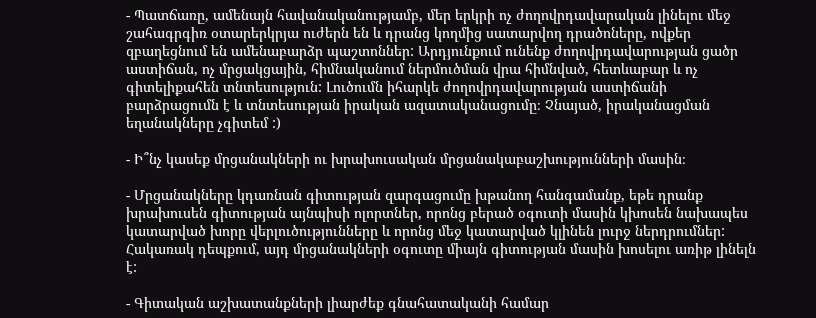- Պատճառը, ամենայն հավանականությամբ, մեր երկրի ոչ ժողովրդավարական լինելու մեջ շահագրգիռ օտարերկրյա ուժերն են և դրանց կողմից սատարվող դրածոները, ովքեր զբաղեցնում են ամենաբարձր պաշտոններ: Արդյունքում ունենք ժողովրդավարության ցածր աստիճան, ոչ մրցակցային, հիմնականում ներմուծման վրա հիմնված, հետևաբար և ոչ գիտելիքահեն տնտեսություն: Լուծումն իհարկե ժողովրդավարության աստիճանի բարձրացումն է և տնտեսության իրական ազատականացումը։ Չնայած, իրականացման եղանակները չգիտեմ :)

- Ի՞նչ կասեք մրցանակների ու խրախուսական մրցանակաբաշխությունների մասին։

- Մրցանակները կդառնան գիտության զարգացումը խթանող հանգամանք, եթե դրանք խրախուսեն գիտության այնպիսի ոլորտներ, որոնց բերած օգուտի մասին կխոսեն նախապես կատարված խորը վերլուծությունները և որոնց մեջ կատարված կլինեն լուրջ ներդրումներ: Հակառակ դեպքում, այդ մրցանակների օգուտը միայն գիտության մասին խոսելու առիթ լինելն է:

- Գիտական աշխատանքների լիարժեք գնահատականի համար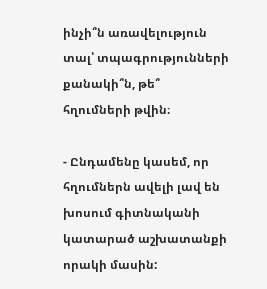ինչի՞ն առավելություն տալ՝ տպագրությունների քանակի՞ն, թե՞ հղումների թվին։

- Ընդամենը կասեմ, որ հղումներն ավելի լավ են խոսում գիտնականի կատարած աշխատանքի որակի մասին: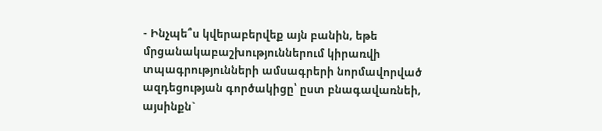- Ինչպե՞ս կվերաբերվեք այն բանին, եթե մրցանակաբաշխություններում կիրառվի տպագրությունների ամսագրերի նորմավորված ազդեցության գործակիցը՝ ըստ բնագավառնեի, այսինքն`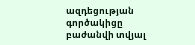ազդեցության գործակիցը բաժանվի տվյալ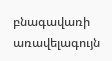բնագավառի առավելագույն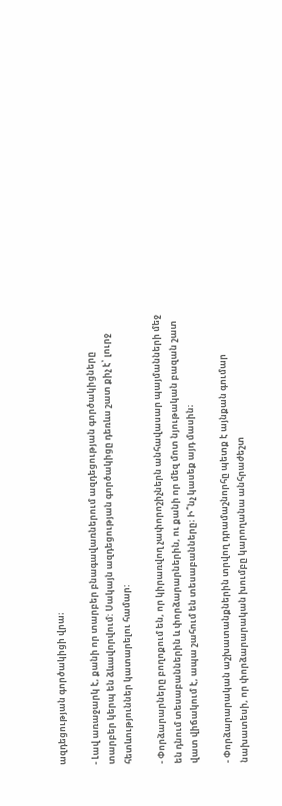ազդեցության գործակիցի վրա։

- Լավ առաջարկ է, քանի որ տարբեր բնագավառներում ազդեցության գործակիցները տարբեր կերպ են ձևավորվում: Սակայն ազդեցության գործակիցը դեռևս շատ քիչ է՝ լուրջ հետևություններ կատարելու համար:

- Փորձարարները բողոքում են, որ կիրառվող չափորոշիչներն անհավասար պայմանների մեջ են դնում տեսաբաններին և փորձարարներին, ու քանի որ մեզ մոտ նյութական բազան շատ վատ վիճակում է, ապա շահում են տեսաբանները։ Ի՞նչ կասեք այդ մասին։

- Փորձարարական աշխատանքներին տրվող դրամաշնորհը պետք է այնքան գումար նախատեսի, որ փորձարարական խումբը կարողանա անհրաժեշտ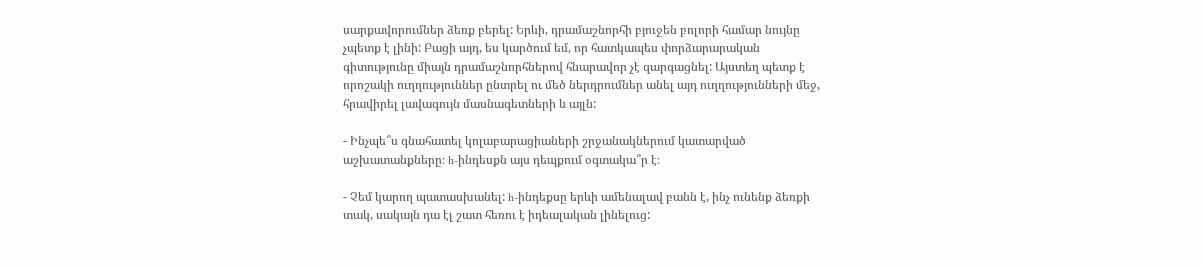սարքավորումներ ձեռք բերել: Երևի, դրամաշնորհի բյուջեն բոլորի համար նույնը չպետք է լինի: Բացի այդ, ես կարծում եմ, որ հատկապես փորձարարական գիտությունը միայն դրամաշնորհներով հնարավոր չէ զարգացնել: Այստեղ պետք է որոշակի ուղղություններ ընտրել ու մեծ ներդրումներ անել այդ ուղղությունների մեջ, հրավիրել լավագույն մասնագետների և այլն:

- Ինչպե՞ս գնահատել կոլաբարացիաների շրջանակներում կատարված աշխատանքները։ h-ինդեսքն այս դեպքում օգտակա՞ր է։

- Չեմ կարող պատասխանել: h-ինդեքսը երևի ամենալավ բանն է, ինչ ունենք ձեռքի տակ, սակայն դա էլ շատ հեռու է իդեալական լինելուց: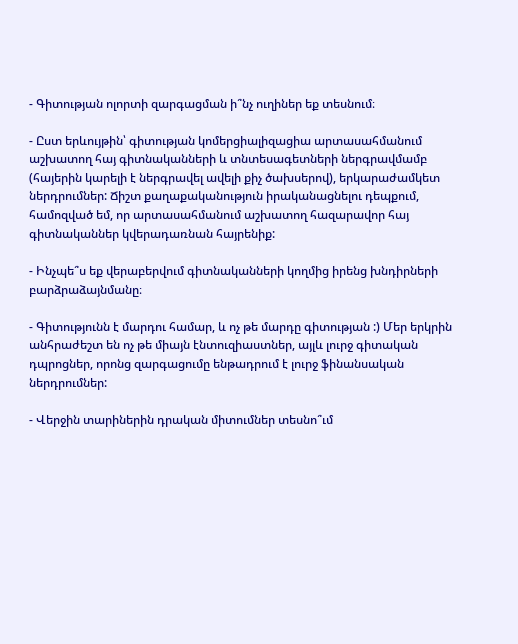- Գիտության ոլորտի զարգացման ի՞նչ ուղիներ եք տեսնում։

- Ըստ երևույթին՝ գիտության կոմերցիալիզացիա արտասահմանում աշխատող հայ գիտնականների և տնտեսագետների ներգրավմամբ (հայերին կարելի է ներգրավել ավելի քիչ ծախսերով), երկարաժամկետ ներդրումներ: Ճիշտ քաղաքականություն իրականացնելու դեպքում, համոզված եմ, որ արտասահմանում աշխատող հազարավոր հայ գիտնականներ կվերադառնան հայրենիք:

- Ինչպե՞ս եք վերաբերվում գիտնականների կողմից իրենց խնդիրների բարձրաձայնմանը։

- Գիտությունն է մարդու համար, և ոչ թե մարդը գիտության :) Մեր երկրին անհրաժեշտ են ոչ թե միայն էնտուզիաստներ, այլև լուրջ գիտական դպրոցներ, որոնց զարգացումը ենթադրում է լուրջ ֆինանսական ներդրումներ:

- Վերջին տարիներին դրական միտումներ տեսնո՞ւմ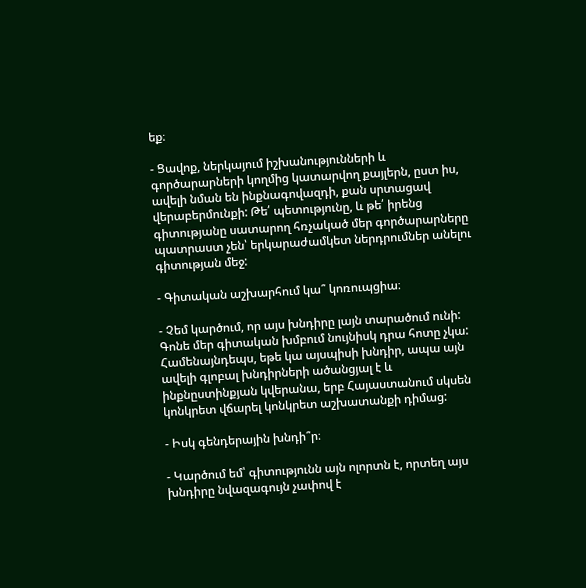եք։

- Ցավոք, ներկայում իշխանությունների և գործարարների կողմից կատարվող քայլերն, ըստ իս, ավելի նման են ինքնագովազդի, քան սրտացավ վերաբերմունքի: Թե՛ պետությունը, և թե՛ իրենց գիտությանը սատարող հռչակած մեր գործարարները պատրաստ չեն՝ երկարաժամկետ ներդրումներ անելու գիտության մեջ:

- Գիտական աշխարհում կա՞ կոռուպցիա։

- Չեմ կարծում, որ այս խնդիրը լայն տարածում ունի: Գոնե մեր գիտական խմբում նույնիսկ դրա հոտը չկա: Համենայնդեպս, եթե կա այսպիսի խնդիր, ապա այն ավելի գլոբալ խնդիրների ածանցյալ է և ինքնըստինքյան կվերանա, երբ Հայաստանում սկսեն կոնկրետ վճարել կոնկրետ աշխատանքի դիմաց:

- Իսկ գենդերային խնդի՞ր։

- Կարծում եմ՝ գիտությունն այն ոլորտն է, որտեղ այս խնդիրը նվազագույն չափով է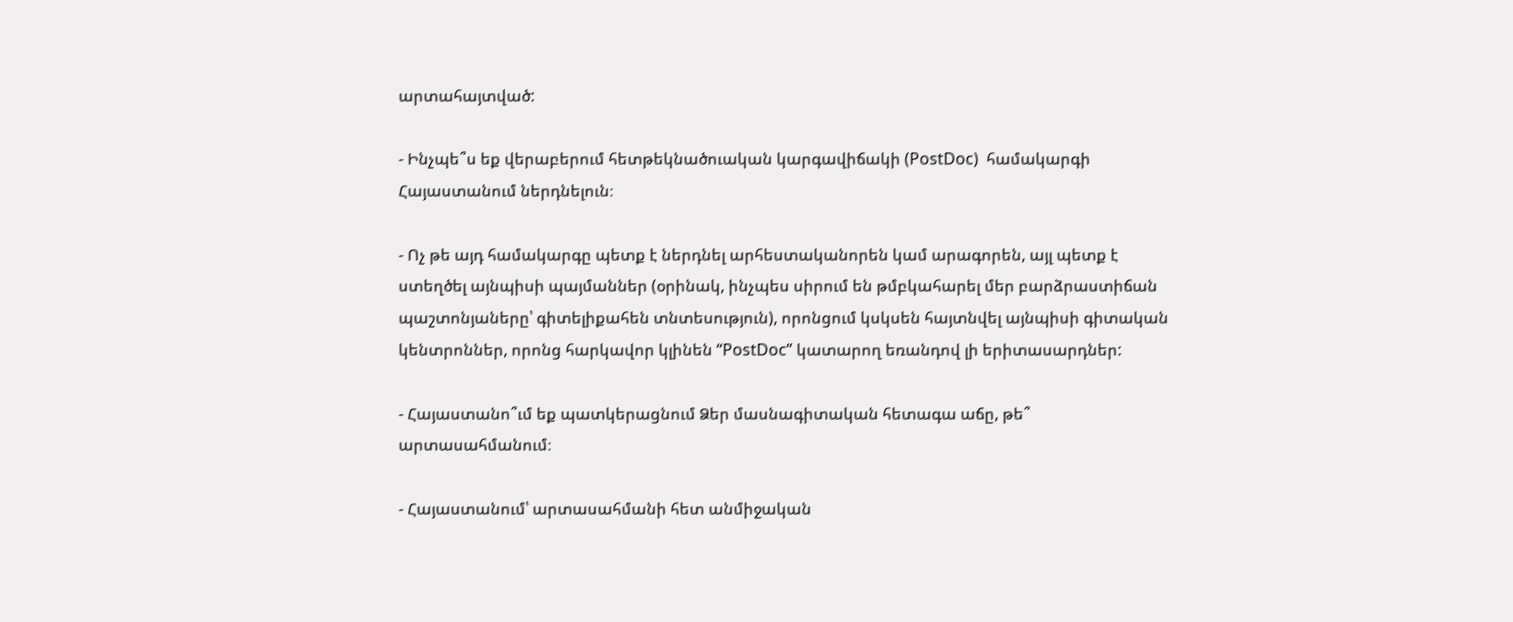արտահայտված:

- Ինչպե՞ս եք վերաբերում հետթեկնածուական կարգավիճակի (PostDoc)  համակարգի Հայաստանում ներդնելուն։

- Ոչ թե այդ համակարգը պետք է ներդնել արհեստականորեն կամ արագորեն, այլ պետք է ստեղծել այնպիսի պայմաններ (օրինակ, ինչպես սիրում են թմբկահարել մեր բարձրաստիճան պաշտոնյաները՝ գիտելիքահեն տնտեսություն), որոնցում կսկսեն հայտնվել այնպիսի գիտական կենտրոններ, որոնց հարկավոր կլինեն “PostDoc” կատարող եռանդով լի երիտասարդներ:

- Հայաստանո՞ւմ եք պատկերացնում Ձեր մասնագիտական հետագա աճը, թե՞ արտասահմանում։

- Հայաստանում՝ արտասահմանի հետ անմիջական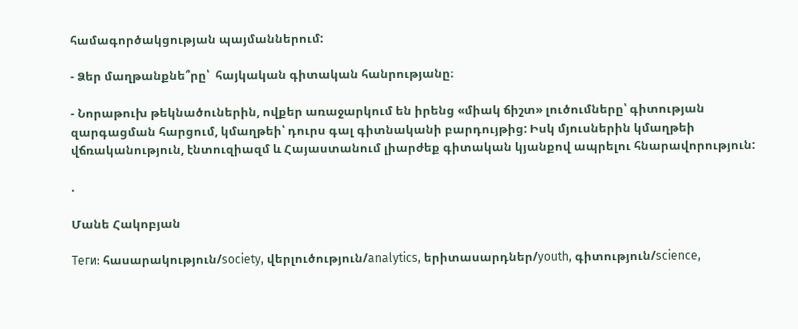համագործակցության պայմաններում:

- Ձեր մաղթանքնե՞րը՝  հայկական գիտական հանրությանը։

- Նորաթուխ թեկնածուներին, ովքեր առաջարկում են իրենց «միակ ճիշտ» լուծումները՝ գիտության զարգացման հարցում, կմաղթեի՝ դուրս գալ գիտնականի բարդույթից: Իսկ մյուսներին կմաղթեի վճռականություն, էնտուզիազմ և Հայաստանում լիարժեք գիտական կյանքով ապրելու հնարավորություն:

.

Մանե Հակոբյան

Теги: հասարակություն/society, վերլուծություն/analytics, երիտասարդներ/youth, գիտություն/science,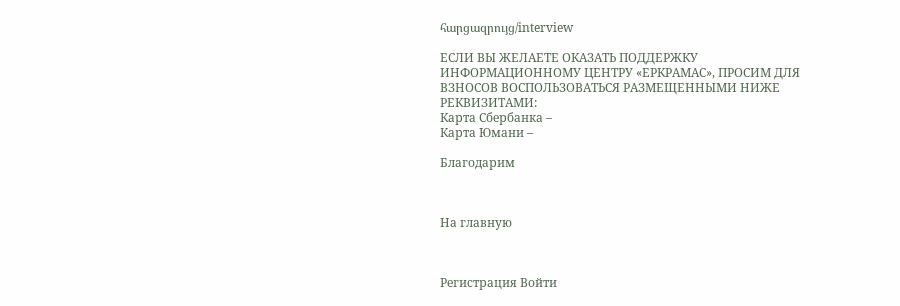հարցազրույց/interview

ЕСЛИ ВЫ ЖЕЛАЕТЕ ОКАЗАТЬ ПОДДЕРЖКУ ИНФОРМАЦИОННОМУ ЦЕНТРУ «ЕРКРАМАС», ПРОСИМ ДЛЯ ВЗНОСОВ ВОСПОЛЬЗОВАТЬСЯ РАЗМЕЩЕННЫМИ НИЖЕ РЕКВИЗИТАМИ:
Карта Сбербанка –
Карта Юмани –

Благодарим



На главную



Регистрация Войти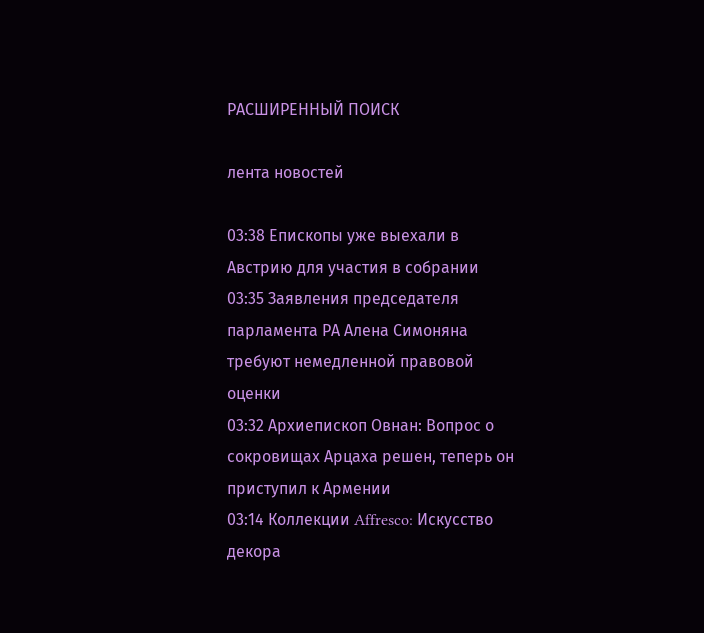РАСШИРЕННЫЙ ПОИСК

лента новостей

03:38 Епископы уже выехали в Австрию для участия в собрании
03:35 Заявления председателя парламента РА Алена Симоняна требуют немедленной правовой оценки
03:32 Архиепископ Овнан: Вопрос о сокровищах Арцаха решен, теперь он приступил к Армении
03:14 Коллекции Affresco: Искусство декора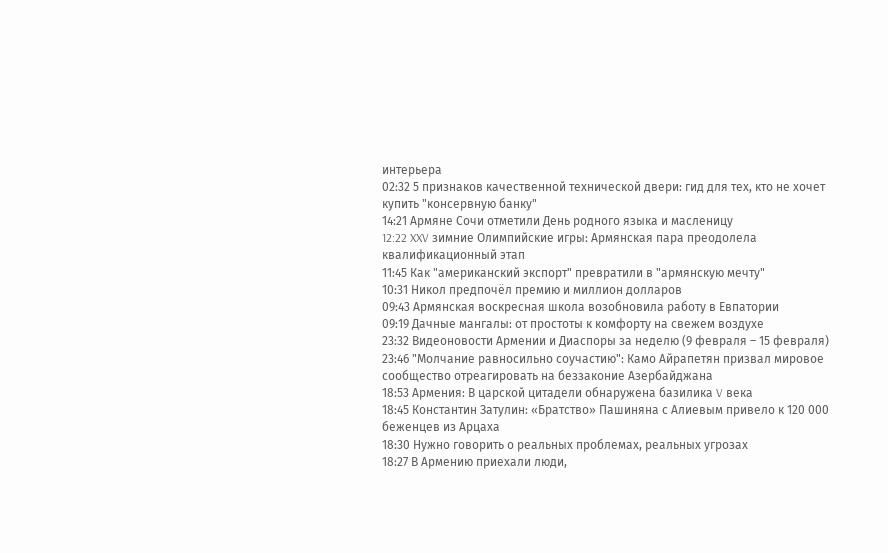интерьера
02:32 5 признаков качественной технической двери: гид для тех, кто не хочет купить "консервную банку"
14:21 Армяне Сочи отметили День родного языка и масленицу
12:22 XXV зимние Олимпийские игры: Армянская пара преодолела квалификационный этап
11:45 Как "американский экспорт" превратили в "армянскую мечту"
10:31 Никол предпочёл премию и миллион долларов
09:43 Армянская воскресная школа возобновила работу в Евпатории
09:19 Дачные мангалы: от простоты к комфорту на свежем воздухе
23:32 Видеоновости Армении и Диаспоры за неделю (9 февраля – 15 февраля)
23:46 "Молчание равносильно соучастию": Камо Айрапетян призвал мировое сообщество отреагировать на беззаконие Азербайджана
18:53 Армения: В царской цитадели обнаружена базилика V века
18:45 Константин Затулин: «Братство» Пашиняна с Алиевым привело к 120 000 беженцев из Арцаха
18:30 Нужно говорить о реальных проблемах, реальных угрозах
18:27 В Армению приехали люди,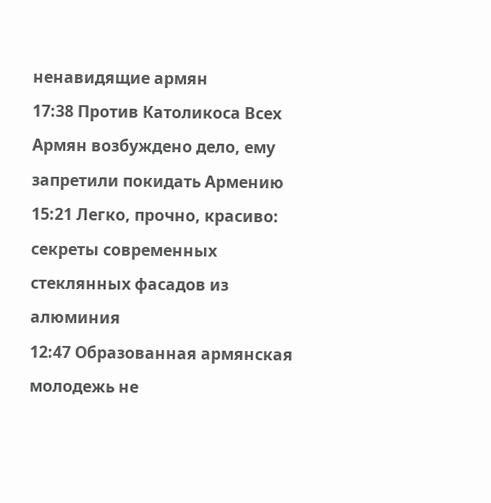ненавидящие армян
17:38 Против Католикоса Всех Армян возбуждено дело, ему запретили покидать Армению
15:21 Легко, прочно, красиво: секреты современных стеклянных фасадов из алюминия
12:47 Образованная армянская молодежь не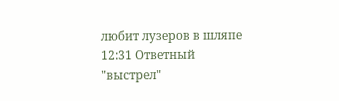любит лузеров в шляпе
12:31 Ответный "выстрел"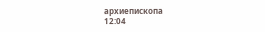архиепископа
12:04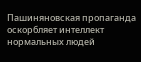Пашиняновская пропаганда оскорбляет интеллект нормальных людей